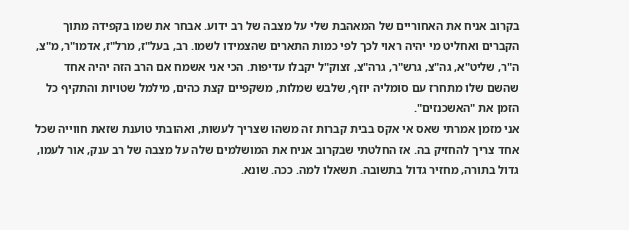בקרוב אניח את האחוריים של המאהבת שלי על מצבה של רב ידוע. אבחר את שמו בקפידה מתוך הקברים ואחליט מי יהיה ראוי לכך לפי כמות התארים שהצמידו לשמו. רב, בעל"ז, מרל"ז, אדמו"ר, מ"צ, ה"ר, שליט"א, גה"צ, גרש"ר, גרה"צ, זצוק"ל יקבלו עדיפות. הכי אני אשמח אם הרב הזה יהיה אחד שהשם שלו מתחרז עם סומליה יוזף, שלבש שמלות, משקפיים קצת כהים, מילמל שטויות והתקיף כל הזמן את "האשכנזים".
אני מזמן אמרתי שאס אי אקס בבית קברות זה משהו שצריך לעשות, ואהובתי טוענת שזאת חווייה שכל אחד צריך להחזיק בה. אז החלטתי שבקרוב אניח את המושלמים שלה על מצבה של רב ענק, אור לעמו, גדול בתורה, מחזיר גדול בתשובה. תשאלו למה. ככה. שונא.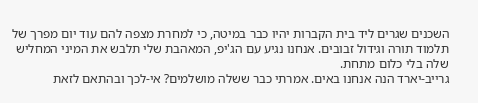השכנים שגרים ליד בית הקברות יהיו כבר במיטה, כי למחרת מצפה להם עוד יום מפרך של תלמוד תורה וגידול זבובים. אנחנו נגיע עם הג'יפ, המאהבת שלי תלבש את המיני המחליש שלה בלי כלום מתחת.
גרייב-יארד הנה אנחנו באים. אמרתי כבר ששלה מושלמים? אי-לכך ובהתאם לזאת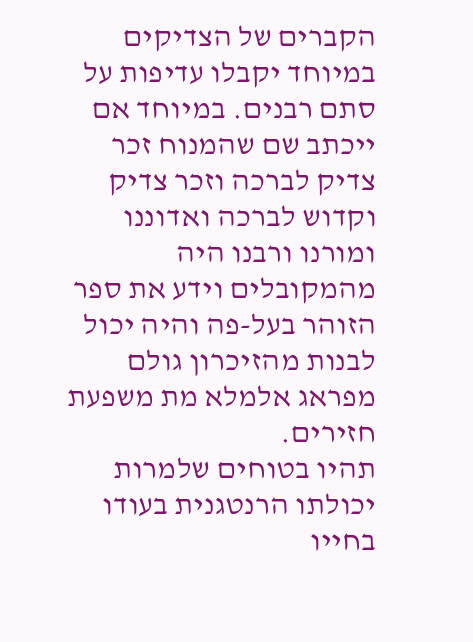הקברים של הצדיקים במיוחד יקבלו עדיפות על סתם רבנים. במיוחד אם ייכתב שם שהמנוח זכר צדיק לברכה וזכר צדיק וקדוש לברכה ואדוננו ומורנו ורבנו היה מהמקובלים וידע את ספר הזוהר בעל-פה והיה יכול לבנות מהזיכרון גולם מפראג אלמלא מת משפעת חזירים.
תהיו בטוחים שלמרות יכולתו הרנטגנית בעודו בחייו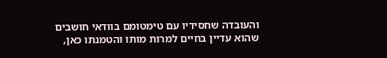והעובדה שחסידיו עם טימטומם בוודאי חושבים שהוא עדיין בחיים למרות מותו והטמנתו כאן,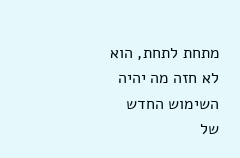מתחת לתחת, הוא לא חזה מה יהיה השימוש החדש של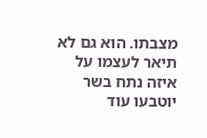מצבתו. הוא גם לא תיאר לעצמו על איזה נתח בשר יוטבעו עוד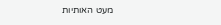מעט האותיות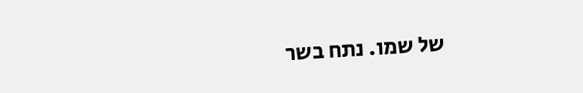של שמו. נתח בשר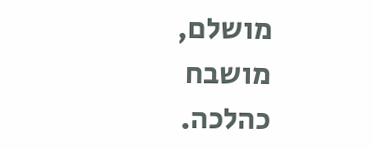מושלם, מושבח כהלכה.